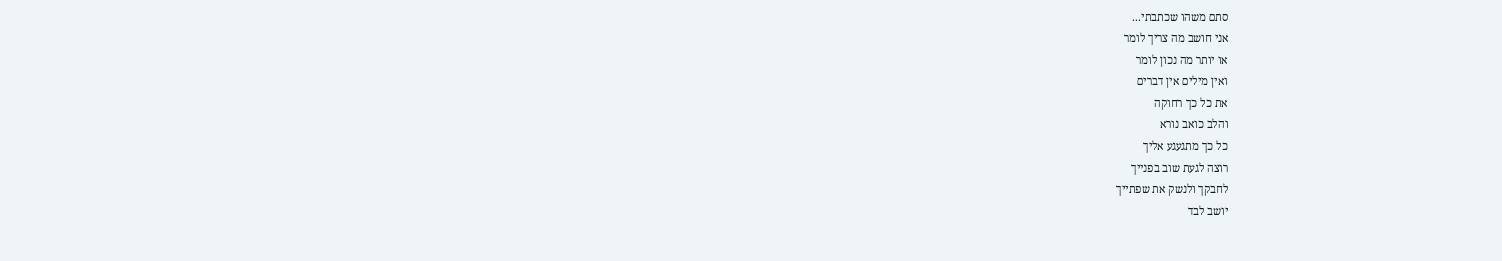סתם משהו שכתבתי...
אני חושב מה צריך לומר
או יותר מה נכון לומר
ואין מילים אין דברים
את כל כך רחוקה
והלב כואב נורא
כל כך מתגעגע אליך
רוצה לגעת שוב בפנייך
לחבקך ולנשק את שפתייך
יושב לבד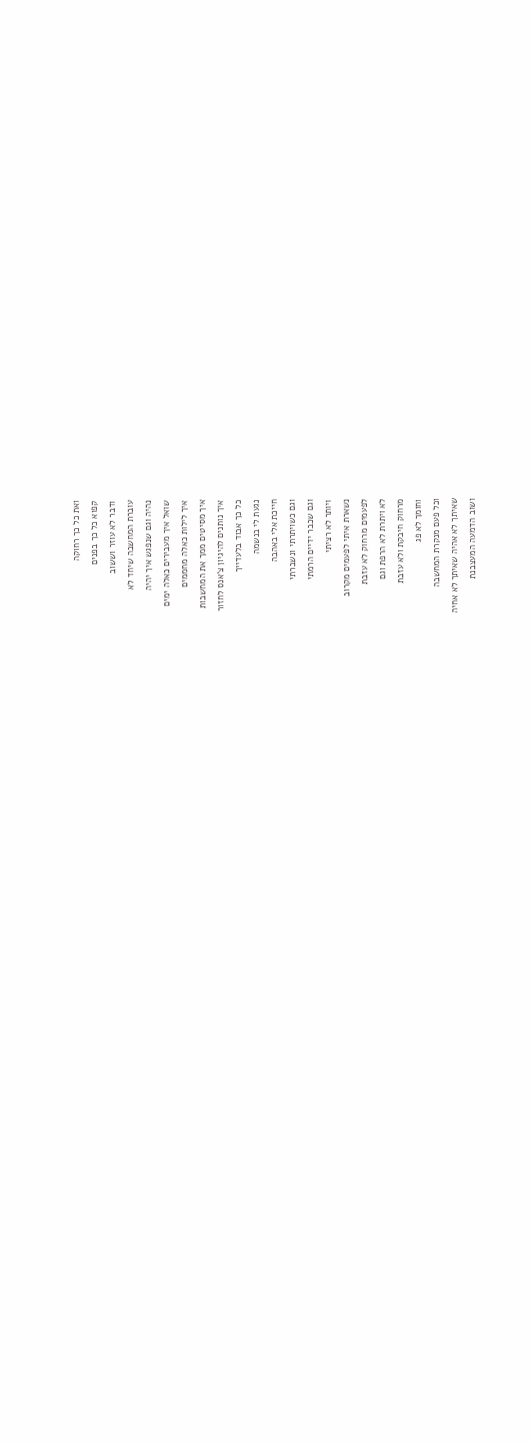ואת כל כך רחוקה
קפוא כל כך בפנים
ודבר לא עוזר וששוב
עוברת המחשבה שיחד לא
נהיה וגם שנפגש איך יהיה
שואל איך מעבירים כאלה ימים
איך לילות כאלה מחממים
איך מסיטים ממך את המחשבות
איך נותנים להיגיון צ'אנס לחזור
כל כך אבוד בלעדייך
נגעת לי בנשמה
חייכת אלי באהבה
וגם כשויתרתי ונשברתי
וגם שכבר ידיים הרמתי
ויותר לא רציתי
נשארת איתי לפעמים מקרוב
לפעמים מרחוק לא עזבת
לא ויתרת לא הרפת וגם
מרחוק חיבקת ולא עזבת
וחומך לא פג
וכל פעם מנקרת המחשבה
שאיתך לא אהיה שאיתך לא אחיה
ושוב הדמעה המעצבנת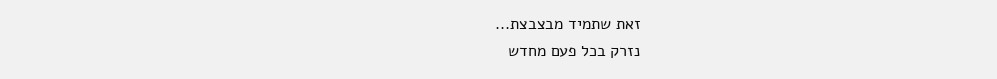זאת שתמיד מבצבצת...
נזרק בכל פעם מחדש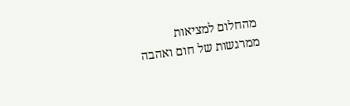מהחלום למציאות
ממרגשות של חום ואהבה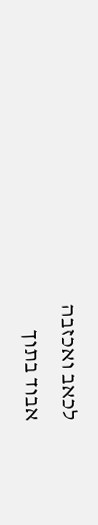לכאב ואכזבה
אבוד בתוך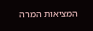המציאות המרה